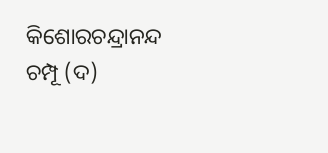କିଶୋରଚନ୍ଦ୍ରାନନ୍ଦ ଚମ୍ପୂ (ଦ)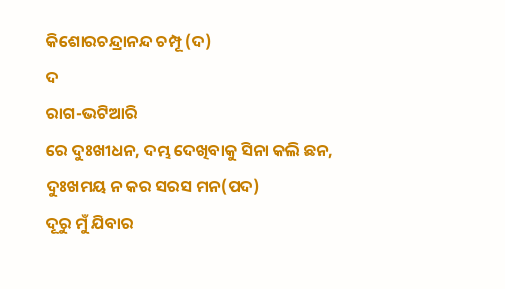କିଶୋରଚନ୍ଦ୍ରାନନ୍ଦ ଚମ୍ପୂ (ଦ)
ଦ
ରାଗ-ଭଟିଆରି
ରେ ଦୁଃଖୀଧନ, ଦମ୍ଭ ଦେଖିବାକୁ ସିନା କଲି ଛନ,
ଦୁଃଖମୟ ନ କର ସରସ ମନ(ପଦ)
ଦୂରୁ ମୁଁ ଯିବାର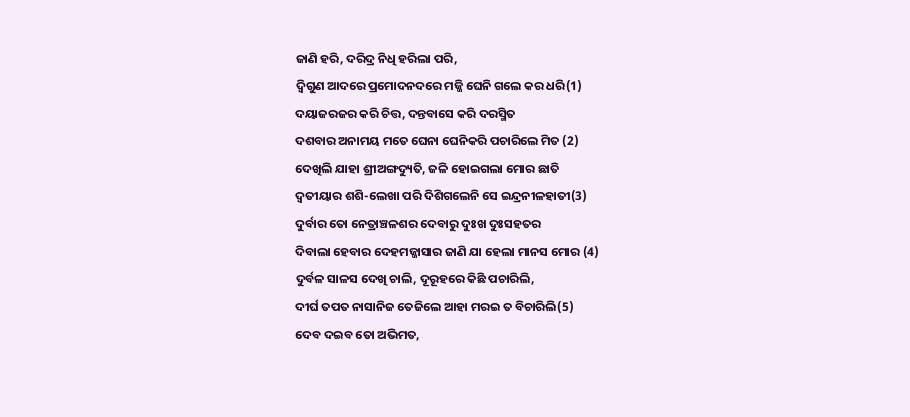ଜାଣି ହରି, ଦରିଦ୍ର ନିଧି ହରିଲା ପରି,
ଦ୍ୱିଗୁଣ ଆଦରେ ପ୍ରମୋଦନଦରେ ମଜ୍ଜି ଘେନି ଗଲେ କର ଧରି(1)
ଦୟାଜରଜର କରି ଚିତ୍ତ, ଦନ୍ତବାସେ କରି ଦରସ୍ମିତ
ଦଶବାର ଅନାମୟ ମତେ ଘେନା ଘେନିକରି ପଚାରିଲେ ମିତ (2)
ଦେଖିଲି ଯାହା ଶ୍ରୀଅଙ୍ଗଦ୍ୟୁତି, ଜଳି ହୋଇଗଲା ମୋର ଛାତି
ଦ୍ୱତୀୟାର ଶଶି-ଲେଖା ପରି ଦିଶିଗଲେନି ସେ ଇନ୍ଦ୍ରନୀଳହାତୀ(3)
ଦୁର୍ବାର ତୋ ନେତ୍ରାଞ୍ଚଳଶର ଦେବାରୁ ଦୁଃଖ ଦୁଃସହତର
ଦିବାଲା ହେବାର ଦେହମଜ୍ଜାସାର ଜାଣି ଯା ହେଲା ମାନସ ମୋର (4)
ଦୁର୍ବଳ ସାଳସ ଦେଖି ଚାଲି, ଦୂରୂହରେ କିଛି ପଚାରିଲି,
ଦୀର୍ଘ ତପତ ନାସାନିଜ ତେଜିଲେ ଆହା ମରଇ ତ ବିଚାରିଲି(5)
ଦେବ ଦଇବ ତୋ ଅଭିମତ,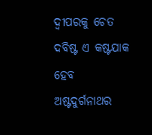ଦ୍ୱୀପରକୁ ଚେତ
ଦବିଷ୍ଟ ଏ କଷ୍ଟଯାକ ହେବ ଅଷ୍ଟଦୁର୍ଗନାଥର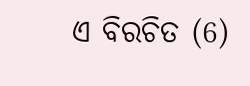ଏ ବିରଚିତ (6)